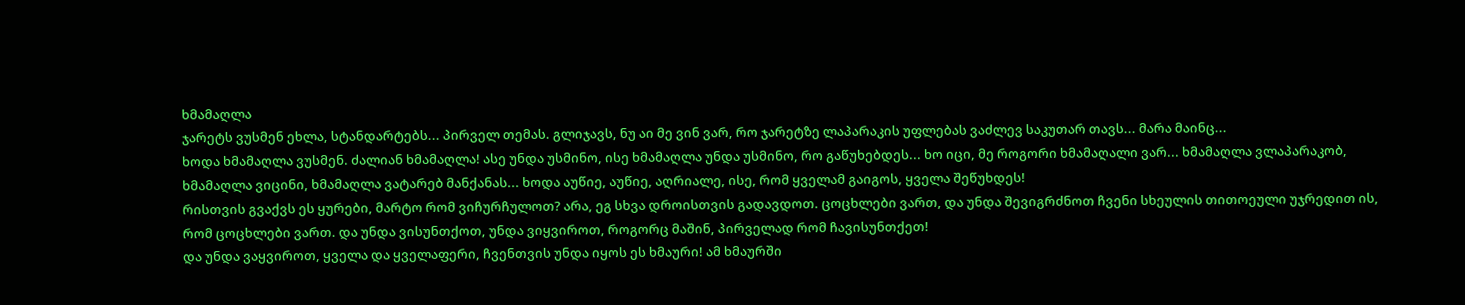ხმამაღლა
ჯარეტს ვუსმენ ეხლა, სტანდარტებს... პირველ თემას. გლიჯავს, ნუ აი მე ვინ ვარ, რო ჯარეტზე ლაპარაკის უფლებას ვაძლევ საკუთარ თავს... მარა მაინც...
ხოდა ხმამაღლა ვუსმენ. ძალიან ხმამაღლა! ასე უნდა უსმინო, ისე ხმამაღლა უნდა უსმინო, რო გაწუხებდეს... ხო იცი, მე როგორი ხმამაღალი ვარ... ხმამაღლა ვლაპარაკობ, ხმამაღლა ვიცინი, ხმამაღლა ვატარებ მანქანას... ხოდა აუწიე, აუწიე, აღრიალე, ისე, რომ ყველამ გაიგოს, ყველა შეწუხდეს!
რისთვის გვაქვს ეს ყურები, მარტო რომ ვიჩურჩულოთ? არა, ეგ სხვა დროისთვის გადავდოთ. ცოცხლები ვართ, და უნდა შევიგრძნოთ ჩვენი სხეულის თითოეული უჯრედით ის, რომ ცოცხლები ვართ. და უნდა ვისუნთქოთ, უნდა ვიყვიროთ, როგორც მაშინ, პირველად რომ ჩავისუნთქეთ!
და უნდა ვაყვიროთ, ყველა და ყველაფერი, ჩვენთვის უნდა იყოს ეს ხმაური! ამ ხმაურში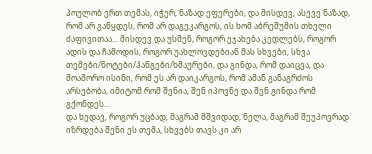პოულობ ერთ თემას, იჭერ, ნაზად ეფერები, და მისდევ, ასევე ნაზად, რომ არ გაწყდეს, რომ არ დაგეკარგოს, ის ხომ აბრეშუმის თხელი ძაფივითაა... მისდევ და უსმენ, როგორ ეჯახება კედლებს, როგორ ადის და ჩამოდის, როგორ უახლოვდებიან მას სხვები, სხვა თემები/ნოტები/ჰანგები/ხმაურები, და გინდა, რომ დაიცვა, და მოაშორო ისინი, რომ ეს არ დაიკარგოს, რომ ამან განაგრძოს არსებობა, იმიტომ რომ შენია, შენ იპოვნე და შენ გინდა რომ გქონდეს...
და ხედავ, როგორ უცბად, მაგრამ მშვიდად, ნელა, მაგრამ შეუპოვრად იზრდება შენი ეს თემა, სხვებს თავს კი არ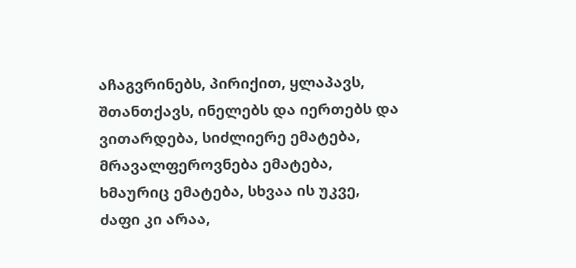აჩაგვრინებს, პირიქით, ყლაპავს, შთანთქავს, ინელებს და იერთებს და ვითარდება, სიძლიერე ემატება, მრავალფეროვნება ემატება, ხმაურიც ემატება, სხვაა ის უკვე, ძაფი კი არაა,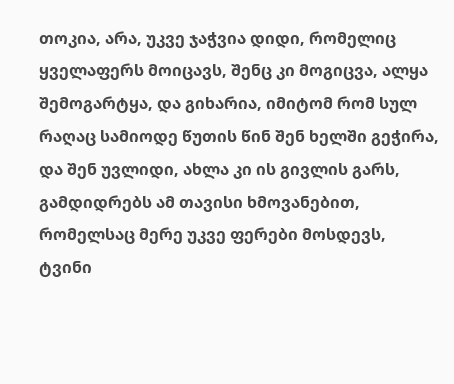თოკია, არა, უკვე ჯაჭვია დიდი, რომელიც ყველაფერს მოიცავს, შენც კი მოგიცვა, ალყა შემოგარტყა, და გიხარია, იმიტომ რომ სულ რაღაც სამიოდე წუთის წინ შენ ხელში გეჭირა, და შენ უვლიდი, ახლა კი ის გივლის გარს, გამდიდრებს ამ თავისი ხმოვანებით, რომელსაც მერე უკვე ფერები მოსდევს, ტვინი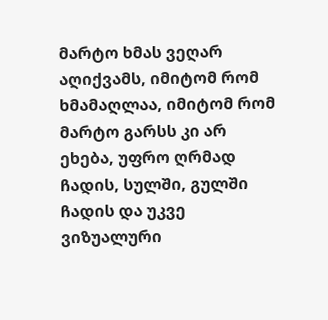მარტო ხმას ვეღარ აღიქვამს, იმიტომ რომ ხმამაღლაა, იმიტომ რომ მარტო გარსს კი არ ეხება, უფრო ღრმად ჩადის, სულში, გულში ჩადის და უკვე ვიზუალური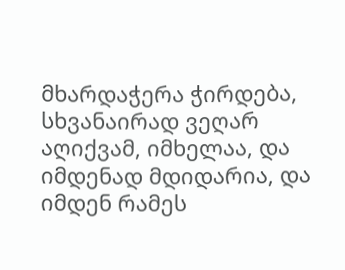მხარდაჭერა ჭირდება, სხვანაირად ვეღარ აღიქვამ, იმხელაა, და იმდენად მდიდარია, და იმდენ რამეს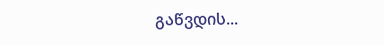გაწვდის...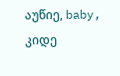აუწიე, baby, კიდე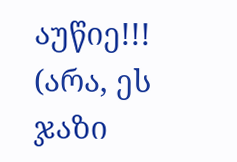აუწიე!!!
(არა, ეს ჯაზი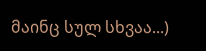მაინც სულ სხვაა...)